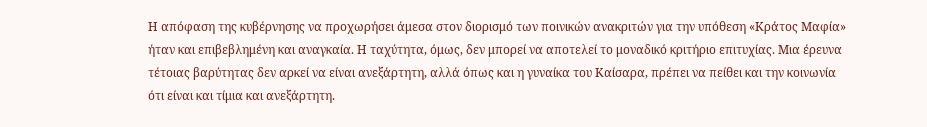Η απόφαση της κυβέρνησης να προχωρήσει άμεσα στον διορισμό των ποινικών ανακριτών για την υπόθεση «Κράτος Μαφία» ήταν και επιβεβλημένη και αναγκαία. Η ταχύτητα, όμως, δεν μπορεί να αποτελεί το μοναδικό κριτήριο επιτυχίας. Μια έρευνα τέτοιας βαρύτητας δεν αρκεί να είναι ανεξάρτητη, αλλά όπως και η γυναίκα του Καίσαρα, πρέπει να πείθει και την κοινωνία ότι είναι και τίμια και ανεξάρτητη.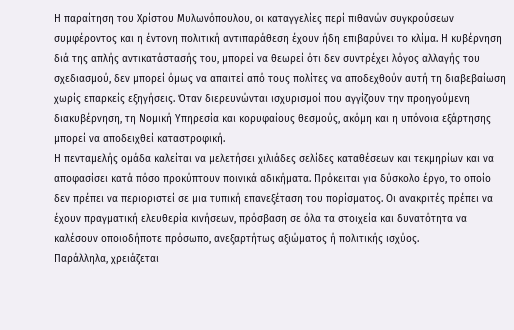Η παραίτηση του Χρίστου Μυλωνόπουλου, οι καταγγελίες περί πιθανών συγκρούσεων συμφέροντος και η έντονη πολιτική αντιπαράθεση έχουν ήδη επιβαρύνει το κλίμα. Η κυβέρνηση διά της απλής αντικατάστασής του, μπορεί να θεωρεί ότι δεν συντρέχει λόγος αλλαγής του σχεδιασμού, δεν μπορεί όμως να απαιτεί από τους πολίτες να αποδεχθούν αυτή τη διαβεβαίωση χωρίς επαρκείς εξηγήσεις. Όταν διερευνώνται ισχυρισμοί που αγγίζουν την προηγούμενη διακυβέρνηση, τη Νομική Υπηρεσία και κορυφαίους θεσμούς, ακόμη και η υπόνοια εξάρτησης μπορεί να αποδειχθεί καταστροφική.
Η πενταμελής ομάδα καλείται να μελετήσει χιλιάδες σελίδες καταθέσεων και τεκμηρίων και να αποφασίσει κατά πόσο προκύπτουν ποινικά αδικήματα. Πρόκειται για δύσκολο έργο, το οποίο δεν πρέπει να περιοριστεί σε μια τυπική επανεξέταση του πορίσματος. Οι ανακριτές πρέπει να έχουν πραγματική ελευθερία κινήσεων, πρόσβαση σε όλα τα στοιχεία και δυνατότητα να καλέσουν οποιοδήποτε πρόσωπο, ανεξαρτήτως αξιώματος ή πολιτικής ισχύος.
Παράλληλα, χρειάζεται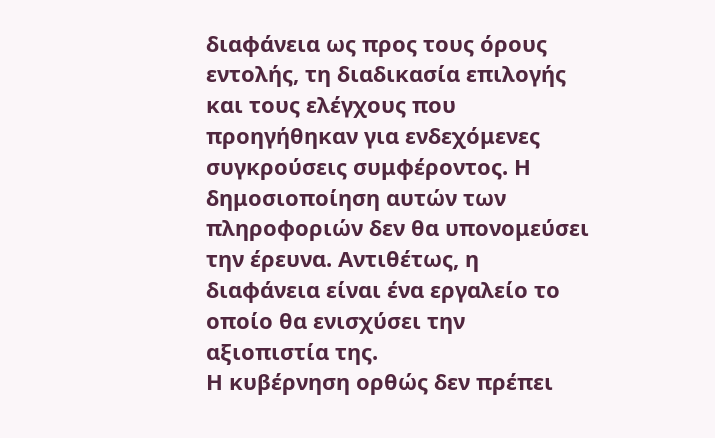διαφάνεια ως προς τους όρους εντολής, τη διαδικασία επιλογής και τους ελέγχους που προηγήθηκαν για ενδεχόμενες συγκρούσεις συμφέροντος. Η δημοσιοποίηση αυτών των πληροφοριών δεν θα υπονομεύσει την έρευνα. Αντιθέτως, η διαφάνεια είναι ένα εργαλείο το οποίο θα ενισχύσει την αξιοπιστία της.
Η κυβέρνηση ορθώς δεν πρέπει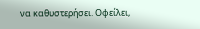να καθυστερήσει. Οφείλει,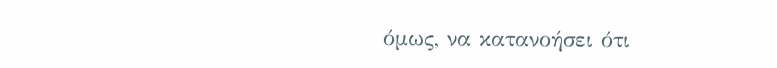όμως, να κατανοήσει ότι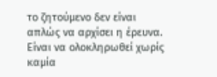το ζητούμενο δεν είναι απλώς να αρχίσει η έρευνα. Είναι να ολοκληρωθεί χωρίς καμία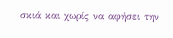σκιά και χωρίς να αφήσει την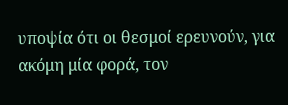υποψία ότι οι θεσμοί ερευνούν, για ακόμη μία φορά, τον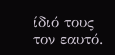ίδιό τους τον εαυτό.